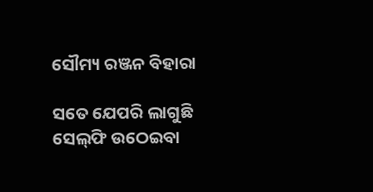ସୌମ୍ୟ ରଞ୍ଜନ ବିହାରା

ସତେ ଯେପରି ଲାଗୁଛି ସେଲ୍‍ଫି ଉଠେଇବା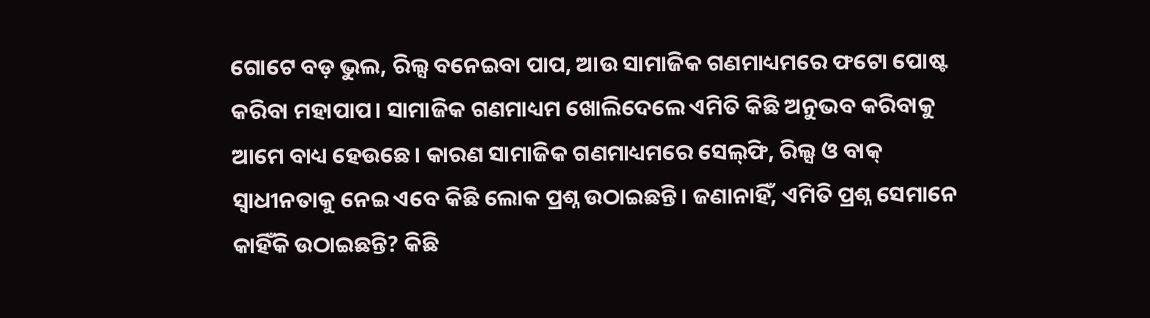ଗୋଟେ ବଡ଼ ଭୁଲ, ରିଲ୍ସ ବନେଇବା ପାପ, ଆଉ ସାମାଜିକ ଗଣମାଧ୍ୟମରେ ଫଟୋ ପୋଷ୍ଟ କରିବା ମହାପାପ। ସାମାଜିକ ଗଣମାଧ୍ୟମ ଖୋଲିଦେଲେ ଏମିତି କିଛି ଅନୁଭବ କରିବାକୁ ଆମେ ବାଧ୍ୟ ହେଉଛେ। କାରଣ ସାମାଜିକ ଗଣମାଧ୍ୟମରେ ସେଲ୍‍ଫି, ରିଲ୍ସ ଓ ବାକ୍‍ ସ୍ୱାଧୀନତାକୁ ନେଇ ଏବେ କିଛି ଲୋକ ପ୍ରଶ୍ନ ଉଠାଇଛନ୍ତି। ଜଣାନାହିଁ, ଏମିତି ପ୍ରଶ୍ନ ସେମାନେ କାହିଁକି ଉଠାଇଛନ୍ତି? କିଛି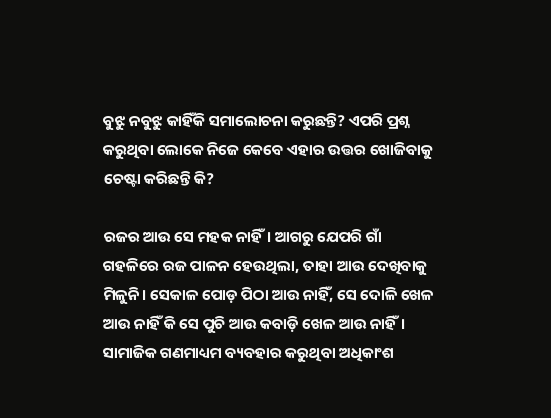ବୁଝୁ ନବୁଝୁ କାହିଁକି ସମାଲୋଚନା କରୁଛନ୍ତି? ଏପରି ପ୍ରଶ୍ନ କରୁଥିବା ଲୋକେ ନିଜେ କେବେ ଏହାର ଉତ୍ତର ଖୋଜିବାକୁ ଚେଷ୍ଟା କରିଛନ୍ତି କି?

ରଜର ଆଉ ସେ ମହକ ନାହିଁ। ଆଗରୁ ଯେପରି ଗାଁ ଗହଳିରେ ରଜ ପାଳନ ହେଉଥିଲା, ତାହା ଆଉ ଦେଖିବାକୁ ମିଳୁନି। ସେକାଳ ପୋଡ଼ ପିଠା ଆଉ ନାହିଁ, ସେ ଦୋଳି ଖେଳ ଆଉ ନାହିଁ କି ସେ ପୁଚି ଆଉ କବାଡ଼ି ଖେଳ ଆଉ ନାହିଁ। ସାମାଜିକ ଗଣମାଧ୍ୟମ ବ୍ୟବହାର କରୁଥିବା ଅଧିକାଂଶ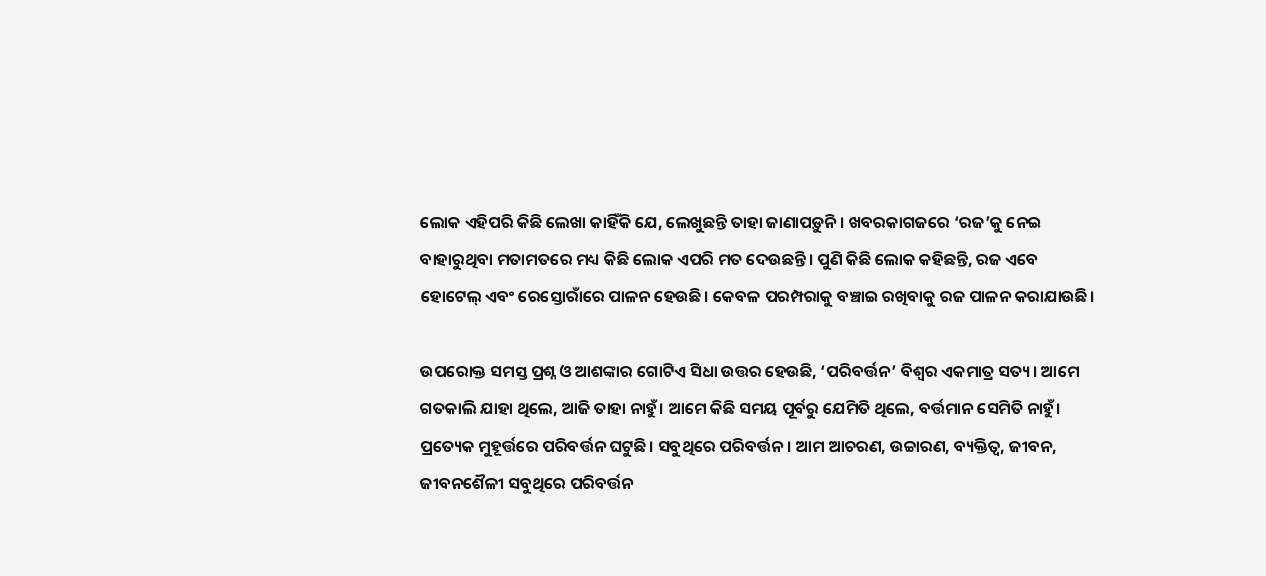ଲୋକ ଏହିପରି କିଛି ଲେଖା କାହିଁକି ଯେ, ଲେଖୁଛନ୍ତି ତାହା ଜାଣାପଡ଼ୁନି। ଖବରକାଗଜରେ ‘ରଜ’କୁ ନେଇ ବାହାରୁଥିବା ମତାମତରେ ମଧ୍ୟ କିଛି ଲୋକ ଏପରି ମତ ଦେଉଛନ୍ତି। ପୁଣି କିଛି ଲୋକ କହିଛନ୍ତି, ରଜ ଏବେ ହୋଟେଲ୍‍ ଏବଂ ରେସ୍ତୋରାଁରେ ପାଳନ ହେଉଛି। କେବଳ ପରମ୍ପରାକୁ ବଞ୍ଚାଇ ରଖିବାକୁ ରଜ ପାଳନ କରାଯାଉଛି।

ଉପରୋକ୍ତ ସମସ୍ତ ପ୍ରଶ୍ନ ଓ ଆଶଙ୍କାର ଗୋଟିଏ ସିଧା ଉତ୍ତର ହେଉଛି, ‘ପରିବର୍ତ୍ତନ’ ବିଶ୍ୱର ଏକମାତ୍ର ସତ୍ୟ। ଆମେ ଗତକାଲି ଯାହା ଥିଲେ, ଆଜି ତାହା ନାହୁଁ। ଆମେ କିଛି ସମୟ ପୂର୍ବରୁ ଯେମିତି ଥିଲେ, ବର୍ତ୍ତମାନ ସେମିତି ନାହୁଁ। ପ୍ରତ୍ୟେକ ମୁହୂର୍ତ୍ତରେ ପରିବର୍ତ୍ତନ ଘଟୁଛି। ସବୁଥିରେ ପରିବର୍ତ୍ତନ। ଆମ ଆଚରଣ, ଉଚ୍ଚାରଣ, ବ୍ୟକ୍ତିତ୍ୱ, ଜୀବନ, ଜୀବନଶୈଳୀ ସବୁଥିରେ ପରିବର୍ତ୍ତନ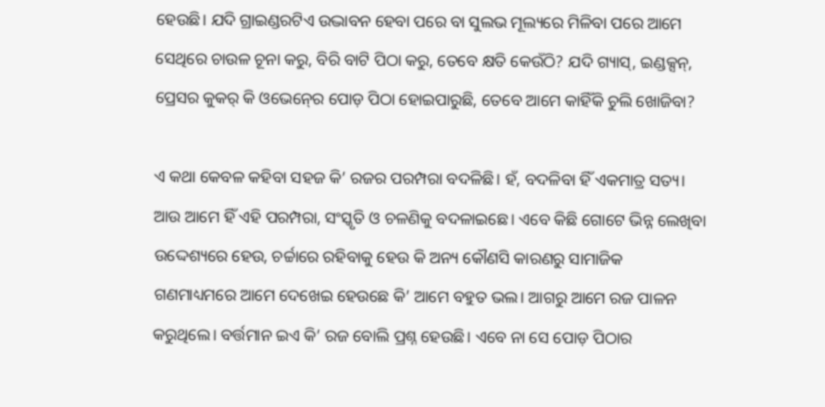ହେଉଛି। ଯଦି ଗ୍ରାଇଣ୍ଡରଟିଏ ଉଦ୍ଭାବନ ହେବା ପରେ ବା ସୁଲଭ ମୂଲ୍ୟରେ ମିଳିବା ପରେ ଆମେ ସେଥିରେ ଚାଉଳ ଚୂନା କରୁ, ବିରି ବାଟି ପିଠା କରୁ, ତେବେ କ୍ଷତି କେଉଁଠି? ଯଦି ଗ୍ୟାସ୍‍, ଇଣ୍ଡକ୍ସନ୍‍, ପ୍ରେସର କୁକର୍‍ କି ଓଭେନ୍‍ରେ ପୋଡ଼ ପିଠା ହୋଇପାରୁଛି, ତେବେ ଆମେ କାହିଁକି ଚୁଲି ଖୋଜିବା?

ଏ କଥା କେବଳ କହିବା ସହଜ କି’ ରଜର ପରମ୍ପରା ବଦଳିଛି। ହଁ, ବଦଳିବା ହିଁ ଏକମାତ୍ର ସତ୍ୟ। ଆଉ ଆମେ ହିଁ ଏହି ପରମ୍ପରା, ସଂସ୍କୃତି ଓ ଚଳଣିକୁ ବଦଳାଇଛେ। ଏବେ କିଛି ଗୋଟେ ଭିନ୍ନ ଲେଖିବା ଉଦ୍ଦେଶ୍ୟରେ ହେଉ, ଚର୍ଚ୍ଚାରେ ରହିବାକୁ ହେଉ କି ଅନ୍ୟ କୌଣସି କାରଣରୁ ସାମାଜିକ ଗଣମାଧ୍ୟମରେ ଆମେ ଦେଖେଇ ହେଉଛେ କି’ ଆମେ ବହୁତ ଭଲ। ଆଗରୁ ଆମେ ରଜ ପାଳନ କରୁଥିଲେ। ବର୍ତ୍ତମାନ ଇଏ କି’ ରଜ ବୋଲି ପ୍ରଶ୍ନ ହେଉଛି। ଏବେ ନା ସେ ପୋଡ଼ ପିଠାର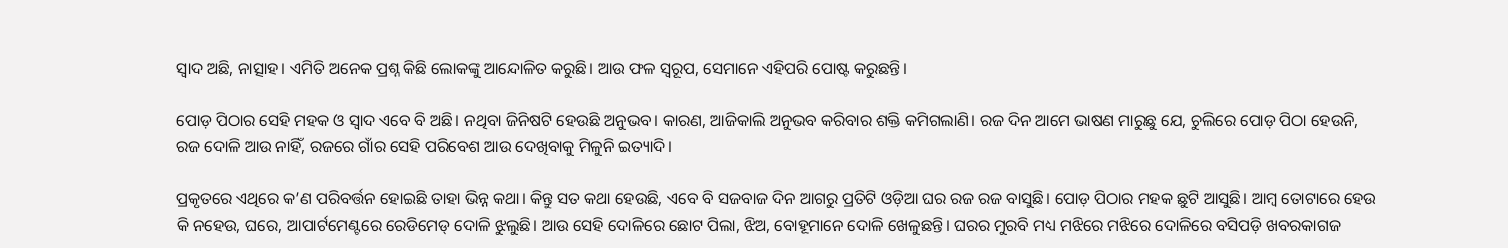ସ୍ୱାଦ ଅଛି, ନାତ୍ସାହ। ଏମିତି ଅନେକ ପ୍ରଶ୍ନ କିଛି ଲୋକଙ୍କୁ ଆନ୍ଦୋଳିତ କରୁଛି। ଆଉ ଫଳ ସ୍ୱରୂପ, ସେମାନେ ଏହିପରି ପୋଷ୍ଟ କରୁଛନ୍ତି।

ପୋଡ଼ ପିଠାର ସେହି ମହକ ଓ ସ୍ୱାଦ ଏବେ ବି ଅଛି। ନଥିବା ଜିନିଷଟି ହେଉଛି ଅନୁଭବ। କାରଣ, ଆଜିକାଲି ଅନୁଭବ କରିବାର ଶକ୍ତି କମିଗଲାଣି। ରଜ ଦିନ ଆମେ ଭାଷଣ ମାରୁଛୁ ଯେ, ଚୁଲିରେ ପୋଡ଼ ପିଠା ହେଉନି, ରଜ ଦୋଳି ଆଉ ନାହିଁ, ରଜରେ ଗାଁର ସେହି ପରିବେଶ ଆଉ ଦେଖିବାକୁ ମିଳୁନି ଇତ୍ୟାଦି।

ପ୍ରକୃତରେ ଏଥିରେ କ’ଣ ପରିବର୍ତ୍ତନ ହୋଇଛି ତାହା ଭିନ୍ନ କଥା। କିନ୍ତୁ ସତ କଥା ହେଉଛି, ଏବେ ବି ସଜବାଜ ଦିନ ଆଗରୁ ପ୍ରତିଟି ଓଡ଼ିଆ ଘର ରଜ ରଜ ବାସୁଛି। ପୋଡ଼ ପିଠାର ମହକ ଛୁଟି ଆସୁଛି। ଆମ୍ବ ତୋଟାରେ ହେଉ କି ନହେଉ, ଘରେ, ଆପାର୍ଟମେଣ୍ଟରେ ରେଡିମେଡ୍‍ ଦୋଳି ଝୁଲୁଛି। ଆଉ ସେହି ଦୋଳିରେ ଛୋଟ ପିଲା, ଝିଅ, ବୋହୂମାନେ ଦୋଳି ଖେଳୁଛନ୍ତି। ଘରର ମୁରବି ମଧ୍ୟ ମଝିରେ ମଝିରେ ଦୋଳିରେ ବସିପଡ଼ି ଖବରକାଗଜ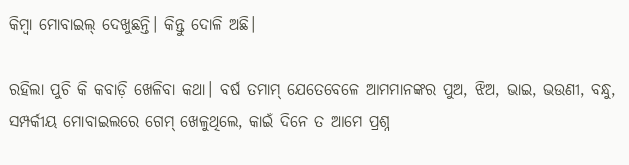କିମ୍ବା ମୋବାଇଲ୍‍ ଦେଖୁଛନ୍ତି। କିନ୍ତୁ ଦୋଳି ଅଛି।

ରହିଲା ପୁଚି କି କବାଡ଼ି ଖେଳିବା କଥା। ବର୍ଷ ତମାମ୍‍ ଯେତେବେଳେ ଆମମାନଙ୍କର ପୁଅ, ଝିଅ, ଭାଇ, ଭଉଣୀ, ବନ୍ଧୁ, ସମ୍ପର୍କୀୟ ମୋବାଇଲରେ ଗେମ୍‍ ଖେଳୁଥିଲେ, କାଇଁ ଦିନେ ତ ଆମେ ପ୍ରଶ୍ନ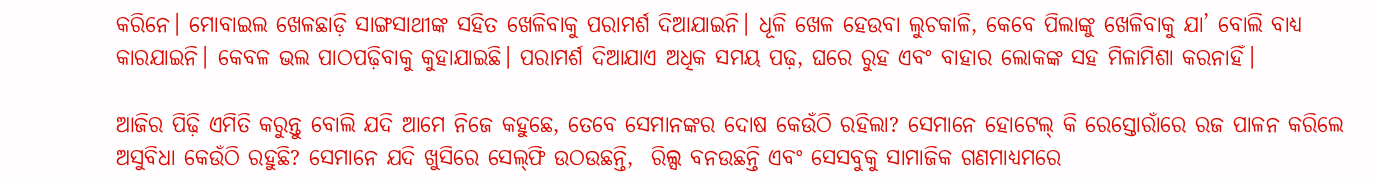କରିନେ। ମୋବାଇଲ ଖେଳଛାଡ଼ି ସାଙ୍ଗସାଥୀଙ୍କ ସହିତ ଖେଳିବାକୁ ପରାମର୍ଶ ଦିଆଯାଇନି। ଧୂଳି ଖେଳ ହେଉବା ଲୁଚକାଳି, କେବେ ପିଲାଙ୍କୁ ଖେଳିବାକୁ ଯା’ ବୋଲି ବାଧ୍ୟ କାରଯାଇନି। କେବଳ ଭଲ ପାଠପଢ଼ିବାକୁ କୁହାଯାଇଛି। ପରାମର୍ଶ ଦିଆଯାଏ ଅଧିକ ସମୟ ପଢ଼, ଘରେ ରୁହ ଏବଂ ବାହାର ଲୋକଙ୍କ ସହ ମିଳାମିଶା କରନାହିଁ।

ଆଜିର ପିଢ଼ି ଏମିତି କରୁନ୍ତୁ ବୋଲି ଯଦି ଆମେ ନିଜେ କହୁଛେ, ତେବେ ସେମାନଙ୍କର ଦୋଷ କେଉଁଠି ରହିଲା? ସେମାନେ ହୋଟେଲ୍‍ କି ରେସ୍ତୋରାଁରେ ରଜ ପାଳନ କରିଲେ ଅସୁବିଧା କେଉଁଠି ରହୁଛି? ସେମାନେ ଯଦି ଖୁସିରେ ସେଲ୍‍ଫି ଉଠଉଛନ୍ତି,  ରିଲ୍ସ ବନଉଛନ୍ତି ଏବଂ ସେସବୁକୁ ସାମାଜିକ ଗଣମାଧ୍ୟମରେ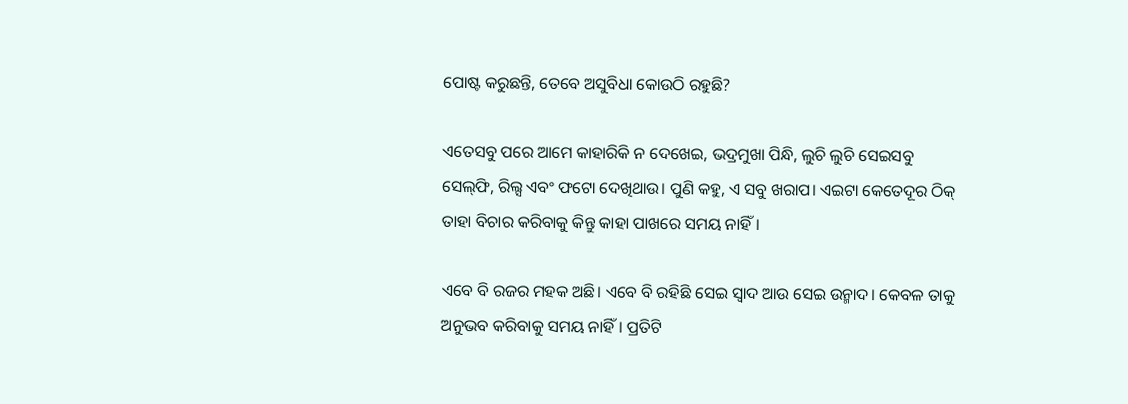ପୋଷ୍ଟ କରୁଛନ୍ତି, ତେବେ ଅସୁବିଧା କୋଉଠି ରହୁଛି?

ଏତେସବୁ ପରେ ଆମେ କାହାରିକି ନ ଦେଖେଇ, ଭଦ୍ରମୁଖା ପିନ୍ଧି, ଲୁଚି ଲୁଚି ସେଇସବୁ ସେଲ୍‍ଫି, ରିଲ୍ସ ଏବଂ ଫଟୋ ଦେଖିଥାଉ। ପୁଣି କହୁ, ଏ ସବୁ ଖରାପ। ଏଇଟା କେତେଦୂର ଠିକ୍‍ ତାହା ବିଚାର କରିବାକୁ କିନ୍ତୁ କାହା ପାଖରେ ସମୟ ନାହିଁ।

ଏବେ ବି ରଜର ମହକ ଅଛି। ଏବେ ବି ରହିଛି ସେଇ ସ୍ୱାଦ ଆଉ ସେଇ ଉନ୍ମାଦ। କେବଳ ତାକୁ ଅନୁଭବ କରିବାକୁ ସମୟ ନାହିଁ। ପ୍ରତିଟି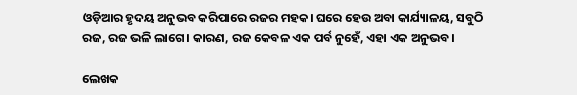ଓଡ଼ିଆର ହୃଦୟ ଅନୁଭବ କରିପାରେ ରଜର ମହକ। ଘରେ ହେଉ ଅବା କାର୍ଯ୍ୟାଳୟ, ସବୁଠି ରଜ, ରଜ ଭଳି ଲାଗେ। କାରଣ, ରଜ କେବଳ ଏକ ପର୍ବ ନୁହେଁ, ଏହା ଏକ ଅନୁଭବ।

ଲେଖକ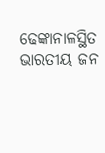ଢେଙ୍କାନାଳସ୍ଥିତ ଭାରତୀୟ ଜନ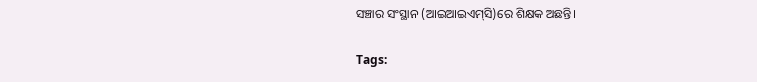ସଞ୍ଚାର ସଂସ୍ଥାନ (ଆଇଆଇଏମ୍‍ସି)ରେ ଶିକ୍ଷକ ଅଛନ୍ତି।

Tags: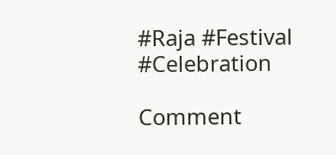#Raja #Festival #Celebration

Comment